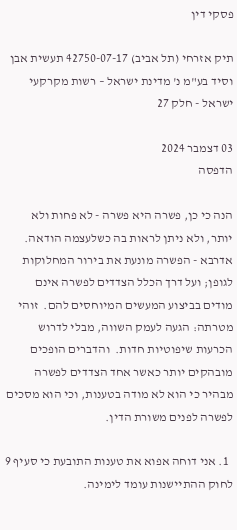פסקי דין

תיק אזרחי (תל אביב) 42750-07-17 תעשית אבן וסיד בע"מ נ' מדינת ישראל – רשות מקרקעי ישראל - חלק 27

03 דצמבר 2024
הדפסה

הנה כי כן, פשרה היא פשרה - לא פחות ולא יותר, ולא ניתן לראות בה כשלעצמה הודאה.  אדרבא - הפשרה מונעת את בירור המחלוקות לגופן; ועל דרך הכלל הצדדים לפשרה אינם מודים בביצוע המעשים המיוחסים להם.  זוהי מטרתה: הגעה לעמק השווה, מבלי לדרוש הכרעות שיפוטיות חדות.  והדברים הופכים מובהקים יותר כאשר אחד הצדדים לפשרה מבהיר כי הוא לא מודה בטענות, וכי הוא מסכים לפשרה לפנים משורת הדין.

  1. אני דוחה אפוא את טענות התובעת כי סעיף 9 לחוק ההתיישנות עומד לימינה.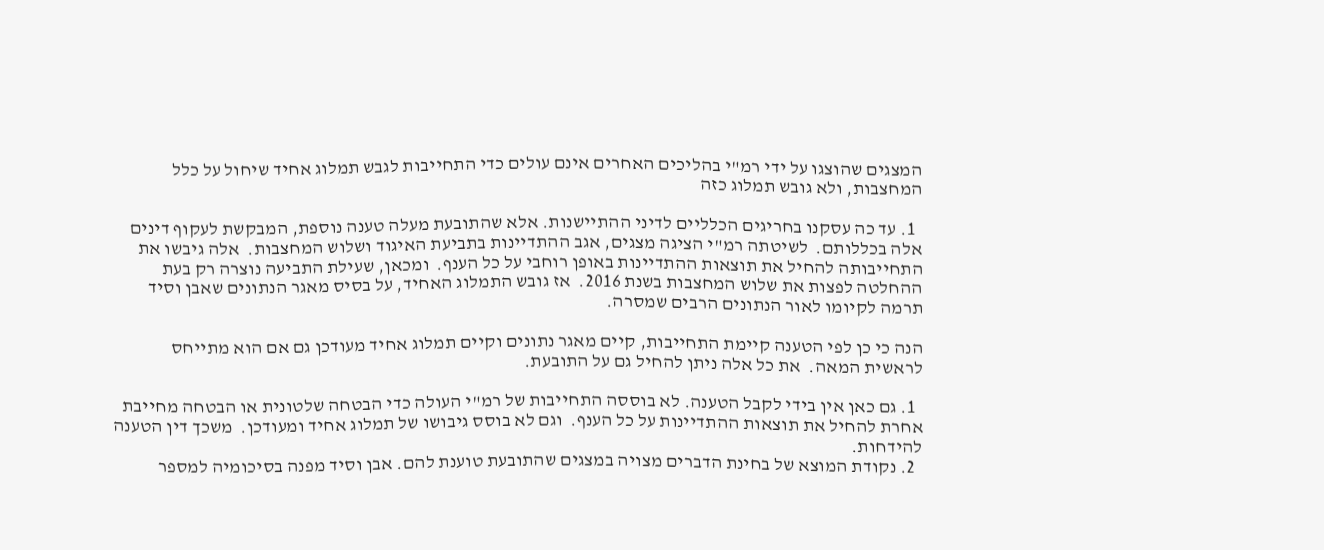המצגים שהוצגו על ידי רמ"י בהליכים האחרים אינם עולים כדי התחייבות לגבש תמלוג אחיד שיחול על כלל המחצבות, ולא גובש תמלוג כזה

  1. עד כה עסקנו בחריגים הכלליים לדיני ההתיישנות. אלא שהתובעת מעלה טענה נוספת, המבקשת לעקוף דינים אלה בכללותם.  לשיטתה רמ"י הציגה מצגים, אגב ההתדיינות בתביעת האיגוד ושלוש המחצבות.  אלה גיבשו את התחייבותה להחיל את תוצאות ההתדיינות באופן רוחבי על כל הענף.  ומכאן, שעילת התביעה נוצרה רק בעת ההחלטה לפצות את שלוש המחצבות בשנת 2016.  אז גובש התמלוג האחיד, על בסיס מאגר הנתונים שאבן וסיד תרמה לקיומו לאור הנתונים הרבים שמסרה.

הנה כי כן לפי הטענה קיימת התחייבות, קיים מאגר נתונים וקיים תמלוג אחיד מעודכן גם אם הוא מתייחס לראשית המאה.  את כל אלה ניתן להחיל גם על התובעת.

  1. גם כאן אין בידי לקבל הטענה. לא בוססה התחייבות של רמ"י העולה כדי הבטחה שלטונית או הבטחה מחייבת אחרת להחיל את תוצאות ההתדיינות על כל הענף.  וגם לא בוסס גיבושו של תמלוג אחיד ומעודכן.  משכך דין הטענה להידחות.
  2. נקודת המוצא של בחינת הדברים מצויה במצגים שהתובעת טוענת להם. אבן וסיד מפנה בסיכומיה למספר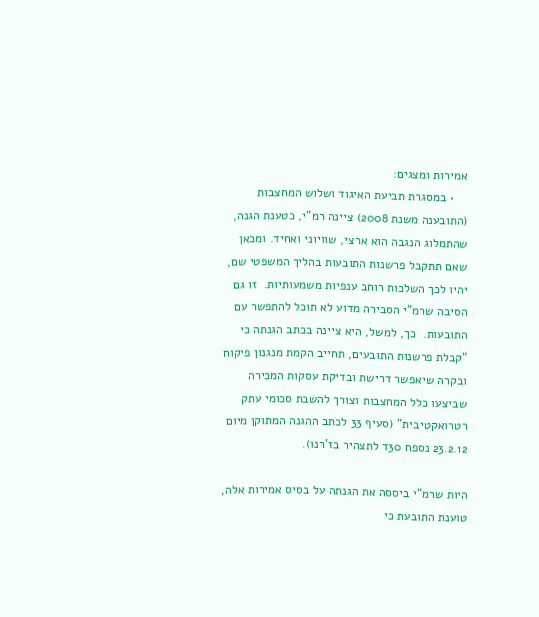אמירות ומצגים:
    • במסגרת תביעת האיגוד ושלוש המחצבות (התובענה משנת 2008) ציינה רמ"י, כטענת הגנה, שהתמלוג הנגבה הוא ארצי, שוויוני ואחיד. ומכאן שאם תתקבל פרשנות התובעות בהליך המשפטי שם, יהיו לכך השלכות רוחב ענפיות משמעותיות.  זו גם הסיבה שרמ"י הסבירה מדוע לא תוכל להתפשר עם התובעות.  כך, למשל, היא ציינה בכתב הגנתה כי "קבלת פרשנות התובעים, תחייב הקמת מנגנון פיקוח ובקרה שיאפשר דרישת ובדיקת עסקות המכירה שביצעו כלל המחצבות וצורך להשבת סכומי עתק רטרואקטיבית" (סעיף 33 לכתב ההגנה המתוקן מיום 23.2.12 נספח 30ד לתצהיר בז'רנו).

היות שרמ"י ביססה את הגנתה על בסיס אמירות אלה, טוענת התובעת כי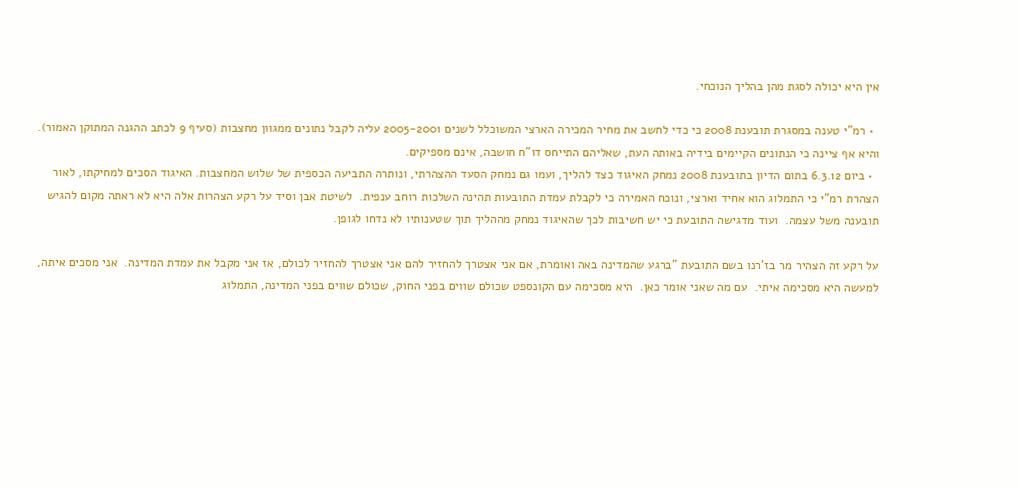אין היא יכולה לסגת מהן בהליך הנוכחי.

  • רמ"י טענה במסגרת תובענת 2008 כי כדי לחשב את מחיר המכירה הארצי המשוכלל לשנים 2005-2001 עליה לקבל נתונים ממגוון מחצבות (סעיף 9 לכתב ההגנה המתוקן האמור). והיא אף ציינה כי הנתונים הקיימים בידיה באותה העת, שאליהם התייחס דו"ח חושבה, אינם מספיקים.
  • ביום 6.3.12 בתום הדיון בתובענת 2008 נמחק האיגוד כצד להליך, ועמו גם נמחק הסעד ההצהרתי, ונותרה התביעה הכספית של שלוש המחצבות. האיגוד הסכים למחיקתו, לאור הצהרת רמ"י כי התמלוג הוא אחיד וארצי, ונוכח האמירה כי לקבלת עמדת התובעות תהינה השלכות רוחב ענפית.  לשיטת אבן וסיד על רקע הצהרות אלה היא לא ראתה מקום להגיש תובענה משל עצמה.  ועוד מדגישה התובעת כי יש חשיבות לכך שהאיגוד נמחק מההליך תוך שטענותיו לא נדחו לגופן.

על רקע זה הצהיר מר בז'רנו בשם התובעת "ברגע שהמדינה באה ואומרת, אם אני אצטרך להחזיר להם אני אצטרך להחזיר לכולם, אז אני מקבל את עמדת המדינה.  אני מסכים איתה, למעשה היא מסכימה איתי.  עם מה שאני אומר כאן.  היא מסכימה עם הקונספט שכולם שווים בפני החוק, שכולם שווים בפני המדינה, התמלוג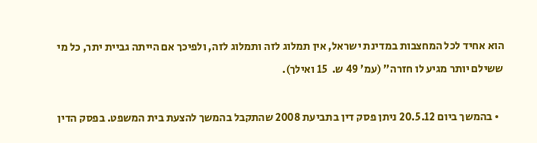הוא אחיד לכל המחצבות במדינת ישראל, אין תמלוג לזה ותמלוג לזה, ולפיכך אם הייתה גביית יתר, כל מי ששילם יותר מגיע לו חזרה" (עמ' 49 ש.  15 ואילך).

  • בהמשך ביום 20.5.12 ניתן פסק דין בתביעת 2008 שהתקבל בהמשך להצעת בית המשפט. בפסק הדין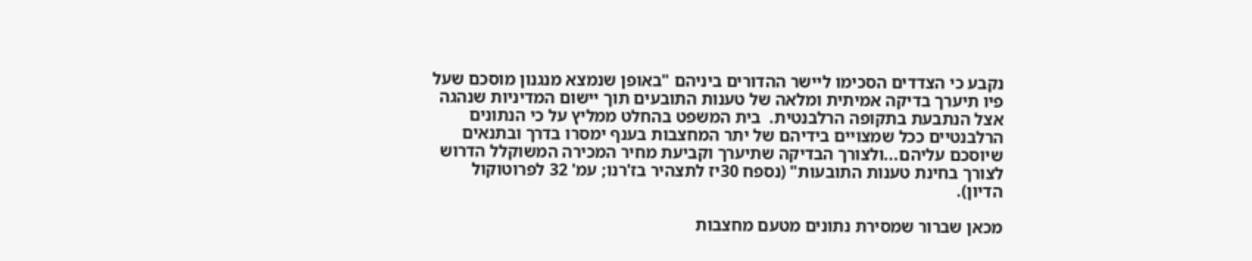נקבע כי הצדדים הסכימו ליישר ההדורים ביניהם "באופן שנמצא מנגנון מוסכם שעל פיו תיערך בדיקה אמיתית ומלאה של טענות התובעים תוך יישום המדיניות שנהגה אצל הנתבעת בתקופה הרלבנטית.  בית המשפט בהחלט ממליץ על כי הנתונים הרלבנטיים ככל שמצויים בידיהם של יתר המחצבות בענף ימסרו בדרך ובתנאים שיוסכם עליהם...ולצורך הבדיקה שתיערך וקביעת מחיר המכירה המשוקלל הדרוש לצורך בחינת טענות התובעות" (נספח 30יז לתצהיר בז'רנו; עמ' 32 לפרוטוקול הדיון).

מכאן שברור שמסירת נתונים מטעם מחצבות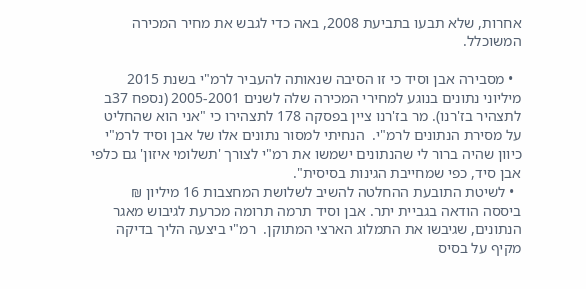אחרות, שלא תבעו בתביעת 2008, באה כדי לגבש את מחיר המכירה המשוכלל.

  • מסבירה אבן וסיד כי זו הסיבה שנאותה להעביר לרמ"י בשנת 2015 מיליוני נתונים בנוגע למחירי המכירה שלה לשנים 2005-2001 (נספח 37ב לתצהיר בז'רנו). מר בז'רנו ציין בפסקה 178 לתצהירו כי "אני הוא שהחליט על מסירת הנתונים לרמ"י.  הנחיתי למסור נתונים אלו של אבן וסיד לרמ"י כיוון שהיה ברור לי שהנתונים ישמשו את רמ"י לצורך 'תשלומי איזון' גם כלפי אבן סיד, כפי שמחייבת הגינות בסיסית".
  • לשיטת התובעת ההחלטה להשיב לשלושת המחצבות 16 מיליון ₪ ביססה הודאה בגביית יתר. אבן וסיד תרמה תרומה מכרעת לגיבוש מאגר הנתונים, שגיבשו את התמלוג הארצי המתוקן.  רמ"י ביצעה הליך בדיקה מקיף על בסיס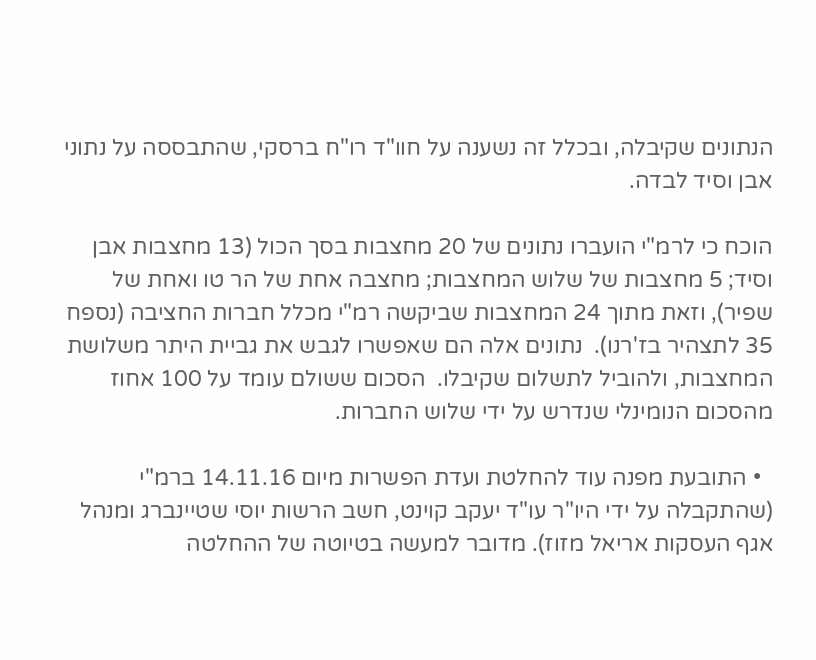הנתונים שקיבלה, ובכלל זה נשענה על חוו"ד רו"ח ברסקי, שהתבססה על נתוני אבן וסיד לבדה.

הוכח כי לרמ"י הועברו נתונים של 20 מחצבות בסך הכול (13 מחצבות אבן וסיד; 5 מחצבות של שלוש המחצבות; מחצבה אחת של הר טו ואחת של שפיר), וזאת מתוך 24 המחצבות שביקשה רמ"י מכלל חברות החציבה (נספח 35 לתצהיר בז'רנו).  נתונים אלה הם שאפשרו לגבש את גביית היתר משלושת המחצבות, ולהוביל לתשלום שקיבלו.  הסכום ששולם עומד על 100 אחוז מהסכום הנומינלי שנדרש על ידי שלוש החברות.

  • התובעת מפנה עוד להחלטת ועדת הפשרות מיום 14.11.16 ברמ"י (שהתקבלה על ידי היו"ר עו"ד יעקב קוינט, חשב הרשות יוסי שטיינברג ומנהל אגף העסקות אריאל מזוז). מדובר למעשה בטיוטה של ההחלטה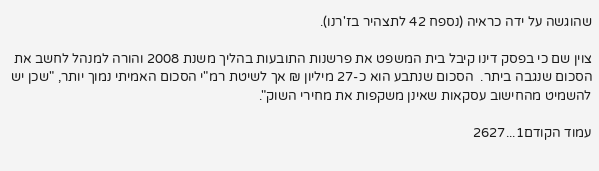שהוגשה על ידה כראיה (נספח 42 לתצהיר בז'רנו).

צוין שם כי בפסק דינו קיבל בית המשפט את פרשנות התובעות בהליך משנת 2008 והורה למנהל לחשב את הסכום שנגבה ביתר.  הסכום שנתבע הוא כ-27 מיליון ₪ אך לשיטת רמ"י הסכום האמיתי נמוך יותר, "שכן יש להשמיט מהחישוב עסקאות שאינן משקפות את מחירי השוק".

עמוד הקודם1...2627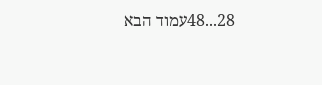28...48עמוד הבא